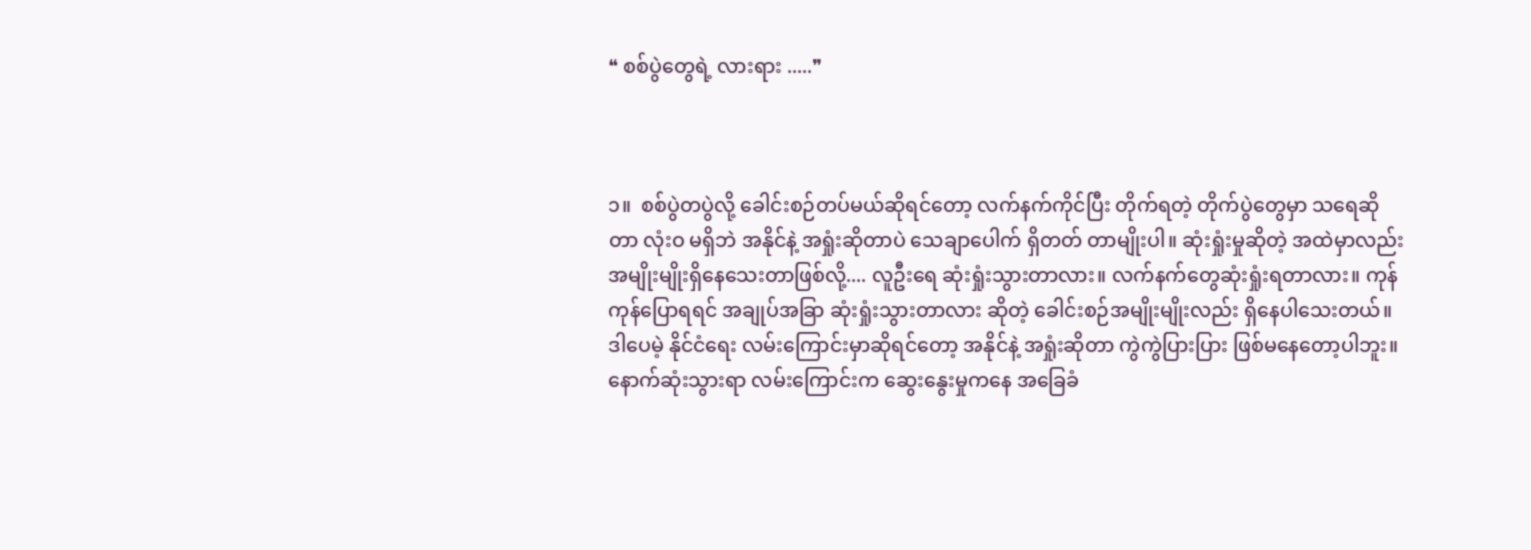❝ စစ်ပွဲတွေရဲ့ လားရား .....❞



၁။  စစ်ပွဲတပွဲလို့ ခေါင်းစဉ်တပ်မယ်ဆိုရင်တော့ လက်နက်ကိုင်ပြီး တိုက်ရတဲ့ တိုက်ပွဲတွေမှာ သရေဆိုတာ လုံးဝ မရှိဘဲ အနိုင်နဲ့ အရှုံးဆိုတာပဲ သေချာပေါက် ရှိတတ် တာမျိုးပါ။ ဆုံးရှုံးမှုဆိုတဲ့ အထဲမှာလည်း အမျိုးမျိုးရှိနေသေးတာဖြစ်လို့.... လူဦးရေ ဆုံးရှုံးသွားတာလား။ လက်နက်တွေဆုံးရှုံးရတာလား။ ကုန်ကုန်ပြောရရင် အချုပ်အခြာ ဆုံးရှုံးသွားတာလား ဆိုတဲ့ ခေါင်းစဉ်အမျိုးမျိုးလည်း ရှိနေပါသေးတယ်။ ဒါပေမဲ့ နိုင်ငံရေး လမ်းကြောင်းမှာဆိုရင်တော့ အနိုင်နဲ့ အရှုံးဆိုတာ ကွဲကွဲပြားပြား ဖြစ်မနေတော့ပါဘူး။ နောက်ဆုံးသွားရာ လမ်းကြောင်းက ဆွေးနွေးမှုကနေ အခြေခံ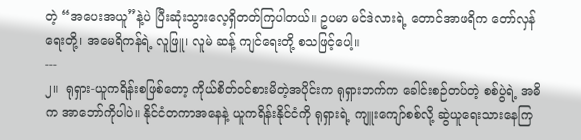တဲ့ “အပေးအယူ”နဲ့ပဲ ပြီးဆုံးသွားလေ့ရှိတတ်ကြပါတယ်။ ဥပမာ မင်ဒဲလားရဲ့ တောင်အာဖရိက တော်လှန်ရေးတို့၊ အမေရိကန်ရဲ့ လူဖြူ၊ လူမဲ ဆန့် ကျင်ရေးတို့ စသဖြင့်ပေါ့။
---
၂။  ရုရှား-ယူကရိန်းစဖြစ်တော့ ကိုယ်စိတ်ဝင်စားမိတဲ့အပိုင်းက ရုရှားဘက်က ခေါင်းစဉ်တပ်တဲ့ စစ်ပွဲရဲ့ အဓိက အာဘော်ကိုပါပဲ။ နိုင်ငံတကာအနေနဲ့ ယူကရိန်းနိုင်ငံကို ရုရှားရဲ့ ကျူးကျော်စစ်လို့ ဆွဲယူရေးသားနေကြ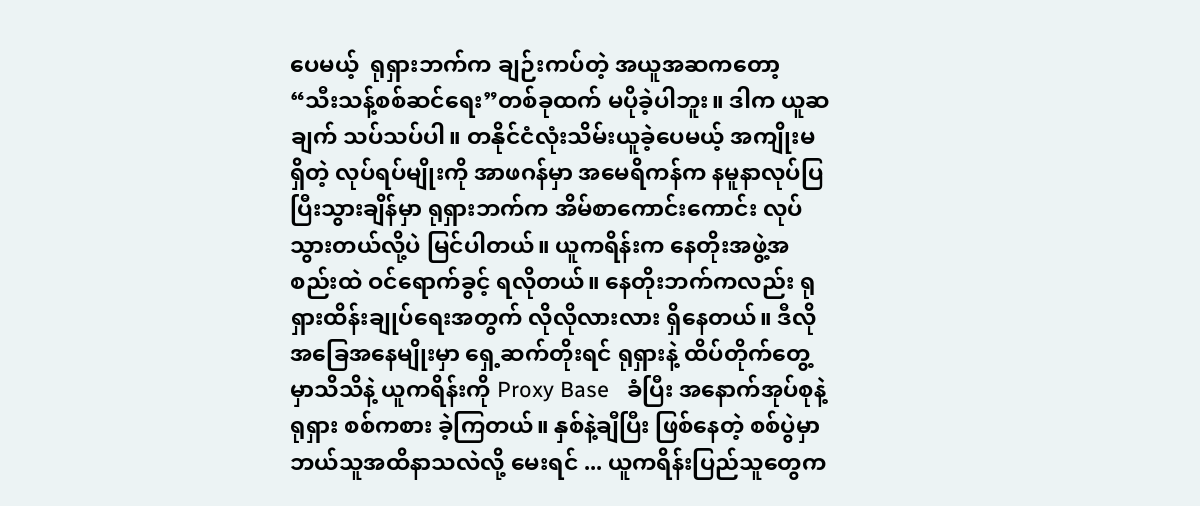ပေမယ့်  ရုရှားဘက်က ချဉ်းကပ်တဲ့ အယူအဆကတော့ “သီးသန့်စစ်ဆင်ရေး”တစ်ခုထက် မပိုခဲ့ပါဘူး။ ဒါက ယူဆချက် သပ်သပ်ပါ။ တနိုင်ငံလုံးသိမ်းယူခဲ့ပေမယ့် အကျိုးမရှိတဲ့ လုပ်ရပ်မျိုးကို အာဖဂန်မှာ အမေရိကန်က နမူနာလုပ်ပြပြီးသွားချိန်မှာ ရုရှားဘက်က အိမ်စာကောင်းကောင်း လုပ်သွားတယ်လို့ပဲ မြင်ပါတယ်။ ယူကရိန်းက နေတိုးအဖွဲ့အစည်းထဲ ဝင်ရောက်ခွင့် ရလိုတယ်။ နေတိုးဘက်ကလည်း ရုရှားထိန်းချုပ်ရေးအတွက် လိုလိုလားလား ရှိနေတယ်။ ဒီလိုအခြေအနေမျိုးမှာ ရှေ့ဆက်တိုးရင် ရုရှားနဲ့ ထိပ်တိုက်တွေ့မှာသိသိနဲ့ ယူကရိန်းကို Proxy Base   ခံပြီး အနောက်အုပ်စုနဲ့ ရုရှား စစ်ကစား ခဲ့ကြတယ်။ နှစ်နဲ့ချီပြီး ဖြစ်နေတဲ့ စစ်ပွဲမှာ ဘယ်သူအထိနာသလဲလို့ မေးရင် ... ယူကရိန်းပြည်သူတွေက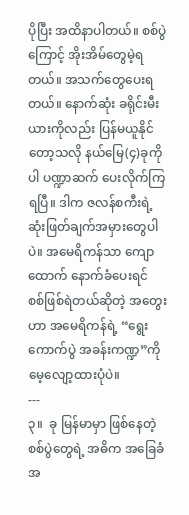ပိုပြီး အထိနာပါတယ်။ စစ်ပွဲကြောင့် အိုးအိမ်တွေမဲ့ရတယ်။ အသက်တွေပေးရတယ်။ နောက်ဆုံး ခရိုင်းမီးယားကိုလည်း ပြန်မယူနိုင်တော့သလို နယ်မြေ(၄)ခုကိုပါ ပဏ္ဍာဆက် ပေးလိုက်ကြ ရပြီ။ ဒါက ဇလန်စကီးရဲ့ ဆုံးဖြတ်ချက်အမှားတွေပါပဲ။ အမေရိကန်သာ ကျောထောက် နောက်ခံပေးရင် စစ်ဖြစ်ရဲတယ်ဆိုတဲ့ အတွေးဟာ အမေရိကန်ရဲ့ “ရွေးကောက်ပွဲ အခန်းကဏ္ဍ”ကို မေ့လျော့ထားပုံပဲ။
---
၃။  ခု မြန်မာမှာ ဖြစ်နေတဲ့ စစ်ပွဲတွေရဲ့ အဓိက အခြေခံ အ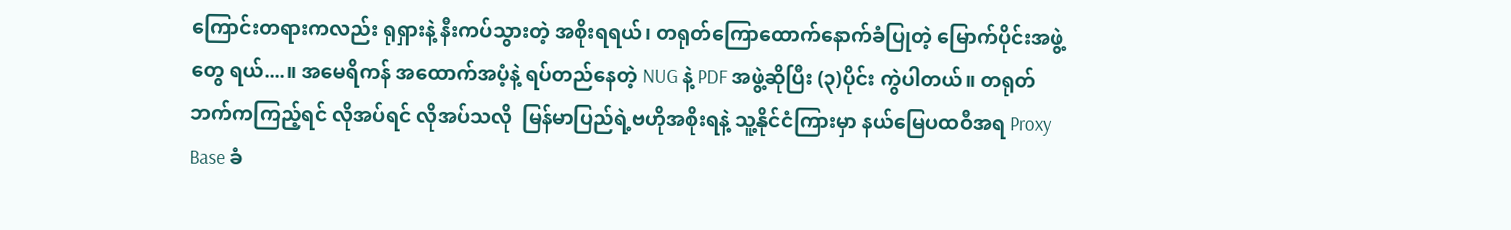ကြောင်းတရားကလည်း ရုရှားနဲ့ နီးကပ်သွားတဲ့ အစိုးရရယ်၊ တရုတ်ကြောထောက်နောက်ခံပြုတဲ့ မြောက်ပိုင်းအဖွဲ့တွေ ရယ်....။ အမေရိကန် အထောက်အပံ့နဲ့ ရပ်တည်နေတဲ့ NUG နဲ့ PDF အဖွဲ့ဆိုပြီး (၃)ပိုင်း ကွဲပါတယ်။ တရုတ်ဘက်ကကြည့်ရင် လိုအပ်ရင် လိုအပ်သလို  မြန်မာပြည်ရဲ့ဗဟိုအစိုးရနဲ့ သူ့နိုင်ငံကြားမှာ နယ်မြေပထဝီအရ Proxy Base ခံ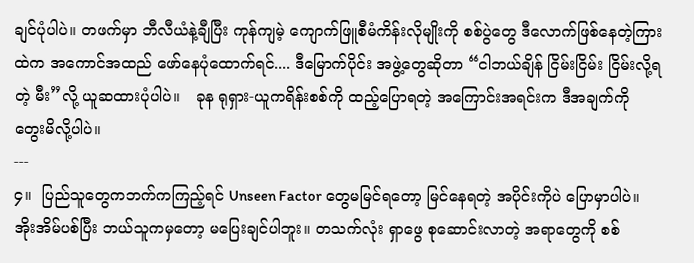ချင်ပုံပါပဲ။ တဖက်မှာ ဘီလီယံနဲ့ချီပြီး ကုန်ကျမဲ့ ကျောက်ဖြူစီမံကိန်းလိုမျိုးကို စစ်ပွဲတွေ ဒီလောက်ဖြစ်နေတဲ့ကြားထဲက အကောင်အထည် ဖော်နေပုံထောက်ရင်.... ဒီမြောက်ပိုင်း အဖွဲ့တွေဆိုတာ “ငါဘယ်ချိန် ငြိမ်းငြိမ်း ငြိမ်းလို့ရတဲ့ မီး”လို့ ယူဆထားပုံပါပဲ။   ခုန ရုရှား-ယူကရိန်းစစ်ကို ထည့်ပြောရတဲ့ အကြောင်းအရင်းက ဒီအချက်ကို တွေးမိလို့ပါပဲ။
---
၄။  ပြည်သူတွေကဘက်ကကြည့်ရင် Unseen Factor တွေမမြင်ရတော့ မြင်နေရတဲ့ အပိုင်းကိုပဲ ပြောမှာပါပဲ။ အိုးအိမ်ပစ်ပြီး ဘယ်သူကမှတော့ မပြေးချင်ပါဘူး။ တသက်လုံး ရှာဖွေ စုဆောင်းလာတဲ့ အရာတွေကို စစ်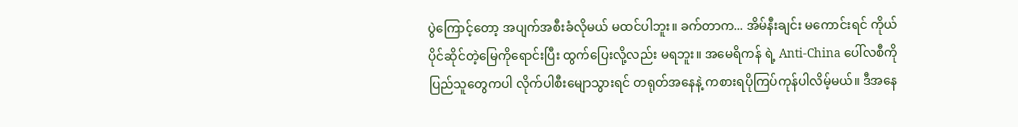ပွဲကြောင့်တော့ အပျက်အစီးခံလိုမယ် မထင်ပါဘူး။ ခက်တာက... အိမ်နီးချင်း မကောင်းရင် ကိုယ်ပိုင်ဆိုင်တဲ့မြေကိုရောင်းပြီး ထွက်ပြေးလို့လည်း မရဘူး။ အမေရိကန် ရဲ့ Anti-China ပေါ်လစီကို ပြည်သူတွေကပါ လိုက်ပါစီးမျောသွားရင် တရုတ်အနေနဲ့ ကစားရပိုကြပ်ကုန်ပါလိမ့်မယ်။ ဒီအနေ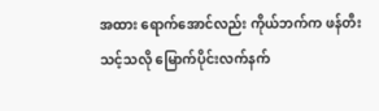အထား ရောက်အောင်လည်း ကိုယ်ဘက်က ဖန်တီးသင့်သလို မြောက်ပိုင်းလက်နက်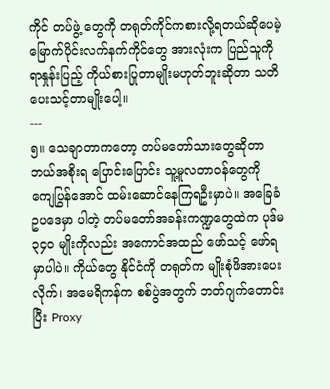ကိုင် တပ်ဖွဲ့ တွေကို တရုတ်ကိုင်ကစားလို့ရတယ်ဆိုပေမဲ့ မြောက်ပိုင်းလက်နက်ကိုင်တွေ အားလုံးက ပြည်သူကို  ရာနှုန်းပြည့် ကိုယ်စားပြုတာမျိုးမဟုတ်ဘူးဆိုတာ သတိပေးသင့်တာမျိုးပေါ့။
---
၅။ သေချာတာကတော့ တပ်မတော်သားတွေဆိုတာ ဘယ်အစိုးရ ပြောင်းပြောင်း သူ့မူလတာဝန်တွေကို ကျေပြွန်အောင် ထမ်းဆောင်နေကြရဦးမှာပဲ။ အခြေခံ ဥပဒေမှာ ပါတဲ့ တပ်မတော်အခန်းကဏ္ဍတွေထဲက ပုဒ်မ ၃၄၀ မျိုးကိုလည်း အကောင်အထည် ဖော်သင့် ဖော်ရမှာပါပဲ။ ကိုယ်တွေ နိုင်ငံကို တရုတ်က မျိုးစုံဖိအားပေးလိုက်၊ အမေရိကန်က စစ်ပွဲအတွက် ဘတ်ဂျက်တောင်းပြီး Proxy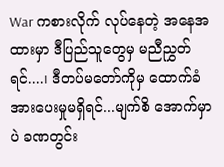War ကစားလိုက် လုပ်နေတဲ့ အနေအထားမှာ ဒီပြည်သူတွေမှ မညီညွှတ်ရင်....၊ ဒီတပ်မတော်ကိုမှ ထောက်ခံအားပေးမှုမရှိရင်...မျက်စိ အောက်မှာပဲ ခဏတွင်း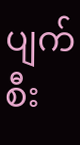ပျက်စီး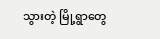သွားတဲ့ မြို့ရွာတွေ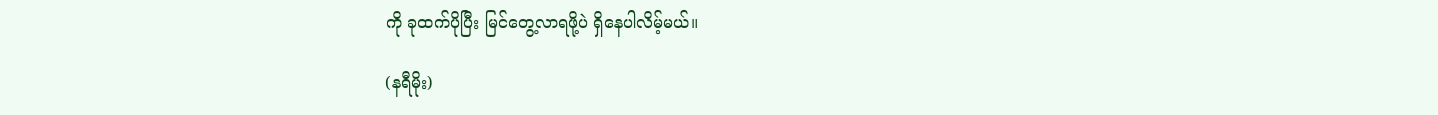ကို ခုထက်ပိုပြီး မြင်တွေ့လာရဖို့ပဲ ရှိနေပါလိမ့်မယ်။

(နရီမိုး)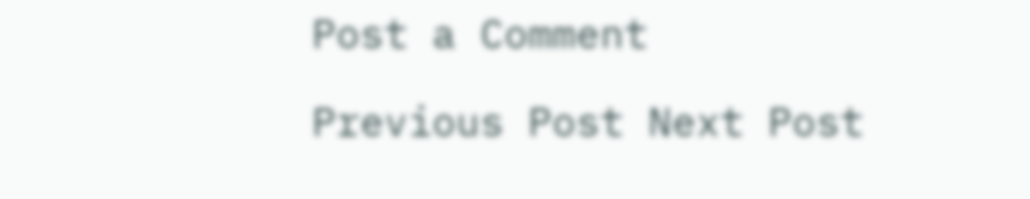Post a Comment

Previous Post Next Post